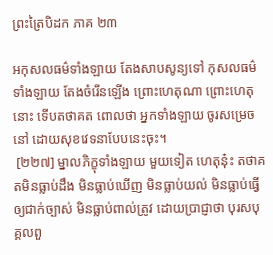ព្រះត្រៃបិដក ភាគ ២៣

អកុសលធម៌ទាំងឡាយ តែងសាបសូន្យទៅ កុសលធម៌ទាំងឡាយ តែងចំរើនឡើង ព្រោះហេតុណា ព្រោះហេតុនោះ ទើបតថាគត ពោលថា អ្នកទាំងឡាយ ចូរសម្រេចនៅ ដោយសុខវេទនាបែបនេះចុះ។
 [២២៧] ម្នាលភិក្ខុទាំងឡាយ មួយទៀត ហេតុនុ៎ះ តថាគតមិនធ្លាប់ដឹង មិនធ្លាប់ឃើញ មិនធ្លាប់យល់ មិនធ្លាប់ធ្វើឲ្យជាក់ច្បាស់ មិនធ្លាប់ពាល់ត្រូវ ដោយប្រាជ្ញាថា បុរសបុគ្គលពួ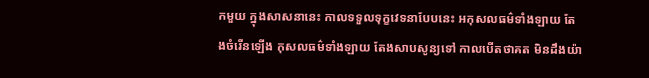កមួយ ក្នុងសាសនានេះ កាលទទួលទុក្ខវេទនាបែបនេះ អកុសលធម៌ទាំងឡាយ តែងចំរើនឡើង កុសលធម៌ទាំងឡាយ តែងសាបសូន្យទៅ កាលបើតថាគត មិនដឹងយ៉ា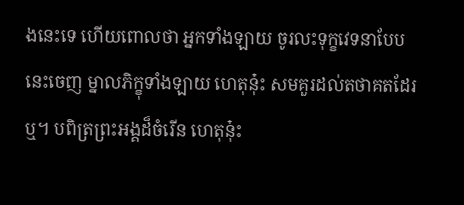ងនេះទេ ហើយពោលថា អ្នកទាំងឡាយ ចូរលះទុក្ខវេទនាបែបនេះចេញ ម្នាលភិក្ខុទាំងឡាយ ហេតុនុ៎ះ សមគួរដល់តថាគតដែរឬ។ បពិត្រព្រះអង្គដ៏ចំរើន ហេតុនុ៎ះ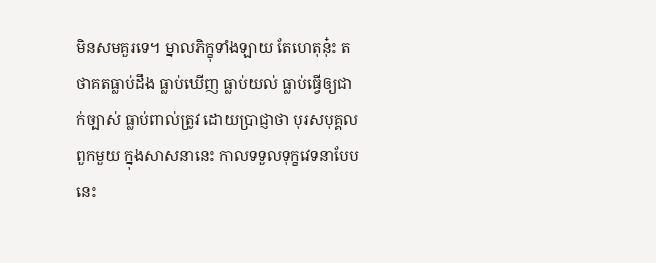មិនសមគួរទេ។ ម្នាលភិក្ខុទាំងឡាយ តែហេតុនុ៎ះ តថាគតធ្លាប់ដឹង ធ្លាប់ឃើញ ធ្លាប់យល់ ធ្លាប់ធ្វើឲ្យជាក់ច្បាស់ ធ្លាប់ពាល់ត្រូវ ដោយប្រាជ្ញាថា បុរសបុគ្គលពួកមួយ ក្នុងសាសនានេះ កាលទទួលទុក្ខវេទនាបែបនេះ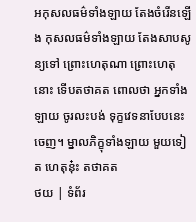អកុសលធម៌ទាំងឡាយ តែងចំរើនឡើង កុសលធម៌ទាំងឡាយ តែងសាបសូន្យទៅ ព្រោះហេតុណា ព្រោះហេតុនោះ ទើបតថាគត ពោលថា អ្នកទាំងឡាយ ចូរលះបង់ ទុក្ខវេទនាបែបនេះចេញ។ ម្នាលភិក្ខុទាំងឡាយ មួយទៀត ហេតុនុ៎ះ តថាគត
ថយ | ទំព័រ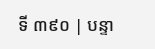ទី ៣៩០ | បន្ទា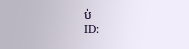ប់
ID: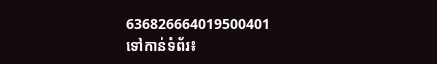636826664019500401
ទៅកាន់ទំព័រ៖